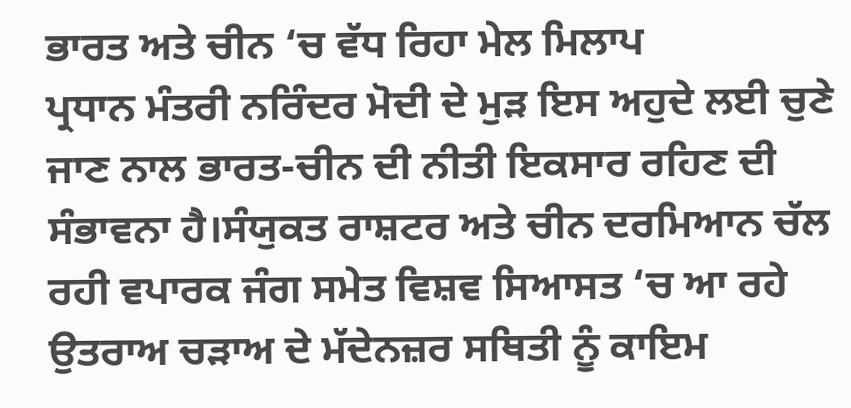ਭਾਰਤ ਅਤੇ ਚੀਨ ‘ਚ ਵੱਧ ਰਿਹਾ ਮੇਲ ਮਿਲਾਪ
ਪ੍ਰਧਾਨ ਮੰਤਰੀ ਨਰਿੰਦਰ ਮੋਦੀ ਦੇ ਮੁੜ ਇਸ ਅਹੁਦੇ ਲਈ ਚੁਣੇ ਜਾਣ ਨਾਲ ਭਾਰਤ-ਚੀਨ ਦੀ ਨੀਤੀ ਇਕਸਾਰ ਰਹਿਣ ਦੀ ਸੰਭਾਵਨਾ ਹੈ।ਸੰਯੁਕਤ ਰਾਸ਼ਟਰ ਅਤੇ ਚੀਨ ਦਰਮਿਆਨ ਚੱਲ ਰਹੀ ਵਪਾਰਕ ਜੰਗ ਸਮੇਤ ਵਿਸ਼ਵ ਸਿਆਸਤ ‘ਚ ਆ ਰਹੇ ਉਤਰਾਅ ਚੜਾਅ ਦੇ ਮੱਦੇਨਜ਼ਰ ਸਥਿਤੀ ਨੂੰ ਕਾਇਮ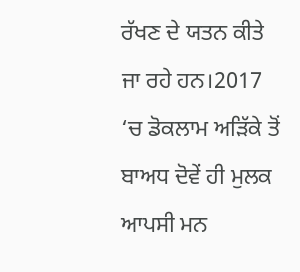ਰੱਖਣ ਦੇ ਯਤਨ ਕੀਤੇ ਜਾ ਰਹੇ ਹਨ।2017 ‘ਚ ਡੋਕਲਾਮ ਅੜਿੱਕੇ ਤੋਂ ਬਾਅਧ ਦੋਵੇਂ ਹੀ ਮੁਲਕ ਆਪਸੀ ਮਨ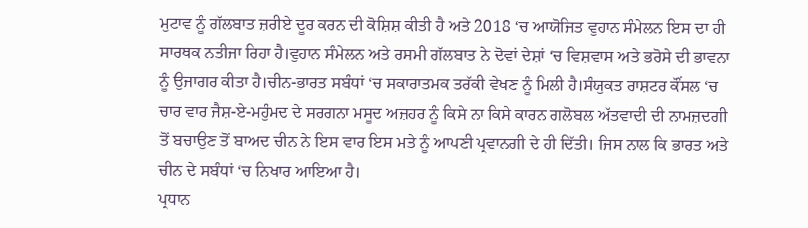ਮੁਟਾਵ ਨੂੰ ਗੱਲਬਾਤ ਜ਼ਰੀਏ ਦੂਰ ਕਰਨ ਦੀ ਕੋਸ਼ਿਸ਼ ਕੀਤੀ ਹੈ ਅਤੇ 2018 ‘ਚ ਆਯੋਜਿਤ ਵੁਹਾਨ ਸੰਮੇਲਨ ਇਸ ਦਾ ਹੀ ਸਾਰਥਕ ਨਤੀਜਾ ਰਿਹਾ ਹੈ।ਵੁਹਾਨ ਸੰਮੇਲਨ ਅਤੇ ਰਸਮੀ ਗੱਲਬਾਤ ਨੇ ਦੋਵਾਂ ਦੇਸ਼ਾਂ ‘ਚ ਵਿਸ਼ਵਾਸ ਅਤੇ ਭਰੋਸੇ ਦੀ ਭਾਵਨਾ ਨੂੰ ਉਜਾਗਰ ਕੀਤਾ ਹੈ।ਚੀਨ-ਭਾਰਤ ਸਬੰਧਾਂ ‘ਚ ਸਕਾਰਾਤਮਕ ਤਰੱਕੀ ਵੇਖਣ ਨੂੰ ਮਿਲੀ ਹੈ।ਸੰਯੁਕਤ ਰਾਸ਼ਟਰ ਕੌਂਸਲ ‘ਚ ਚਾਰ ਵਾਰ ਜੈਸ਼-ਏ-ਮਹੁੰਮਦ ਦੇ ਸਰਗਨਾ ਮਸੂਦ ਅਜ਼ਹਰ ਨੂੰ ਕਿਸੇ ਨਾ ਕਿਸੇ ਕਾਰਨ ਗਲੋਬਲ ਅੱਤਵਾਦੀ ਦੀ ਨਾਮਜ਼ਦਗੀ ਤੋਂ ਬਚਾਉਣ ਤੋਂ ਬਾਅਦ ਚੀਨ ਨੇ ਇਸ ਵਾਰ ਇਸ ਮਤੇ ਨੂੰ ਆਪਣੀ ਪ੍ਰਵਾਨਗੀ ਦੇ ਹੀ ਦਿੱਤੀ। ਜਿਸ ਨਾਲ ਕਿ ਭਾਰਤ ਅਤੇ ਚੀਨ ਦੇ ਸਬੰਧਾਂ ‘ਚ ਨਿਖਾਰ ਆਇਆ ਹੈ।
ਪ੍ਰਧਾਨ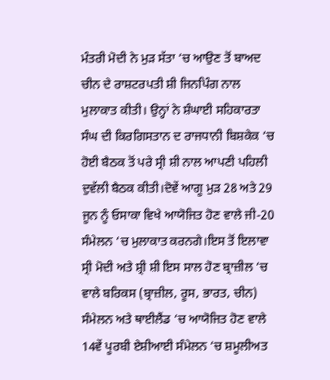ਮੰਤਰੀ ਮੋਦੀ ਨੇ ਮੁੜ ਸੱਤਾ ‘ਚ ਆਉਣ ਤੋਂ ਬਾਅਦ ਚੀਨ ਦੇ ਰਾਸ਼ਟਰਪਤੀ ਸ਼ੀ ਜਿਨਪਿੰਗ ਨਾਲ ਮੁਲਾਕਾਤ ਕੀਤੀ। ਉਨ੍ਹਾਂ ਨੇ ਸ਼ੰਘਾਈ ਸਹਿਕਾਰਤਾ ਸੰਘ ਦੀ ਕਿਰਗਿਸਤਾਨ ਦ ਰਾਜਧਾਨੀ ਬਿਸ਼ਕੇਕ ‘ਚ ਹੋਈ ਬੈਠਕ ਤੋਂ ਪਰੇ ਸ੍ਰੀ ਸ਼ੀ ਨਾਲ ਆਪਣੀ ਪਹਿਲੀ ਦੁਵੱਲੀ ਬੈਠਕ ਕੀਤੀ।ਦੋਵੇਂ ਆਗੂ ਮੁੜ 28 ਅਤੇ 29 ਜੂਨ ਨੂੰ ਓਸਾਕਾ ਵਿਖੇ ਆਯੋਜਿਤ ਹੋਣ ਵਾਲੇ ਜੀ-20 ਸੰਮੇਲਨ ‘ਚ ਮੁਲਾਕਾਤ ਕਰਨਗੇ।ਇਸ ਤੋਂ ਇਲਾਵਾ ਸ੍ਰੀ ਮੋਦੀ ਅਤੇ ਸ਼੍ਰੀ ਸ਼ੀ ਇਸ ਸਾਲ ਹੋਣ ਬ੍ਰਾਜ਼ੀਲ ‘ਚ ਵਾਲੇ ਬਰਿਕਸ (ਬ੍ਰਾਜ਼ੀਲ, ਰੂਸ, ਭਾਰਤ, ਚੀਨ) ਸੰਮੇਲਨ ਅਤੇ ਥਾਈਲੈਂਡ ‘ਚ ਆਯੋਜਿਤ ਹੋਣ ਵਾਲੇ 14ਵੇਂ ਪੂਰਬੀ ਏਸ਼ੀਆਈ ਸੰਮੇਲਨ ‘ਚ ਸ਼ਮੂਲੀਅਤ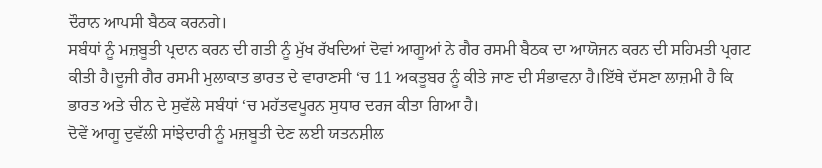ਦੌਰਾਨ ਆਪਸੀ ਬੈਠਕ ਕਰਨਗੇ।
ਸਬੰਧਾਂ ਨੂੰ ਮਜ਼ਬੂਤੀ ਪ੍ਰਦਾਨ ਕਰਨ ਦੀ ਗਤੀ ਨੂੰ ਮੁੱਖ ਰੱਖਦਿਆਂ ਦੋਵਾਂ ਆਗੂਆਂ ਨੇ ਗੈਰ ਰਸਮੀ ਬੈਠਕ ਦਾ ਆਯੋਜਨ ਕਰਨ ਦੀ ਸਹਿਮਤੀ ਪ੍ਰਗਟ ਕੀਤੀ ਹੈ।ਦੂਜੀ ਗੈਰ ਰਸਮੀ ਮੁਲਾਕਾਤ ਭਾਰਤ ਦੇ ਵਾਰਾਣਸੀ ‘ਚ 11 ਅਕਤੂਬਰ ਨੂੰ ਕੀਤੇ ਜਾਣ ਦੀ ਸੰਭਾਵਨਾ ਹੈ।ਇੱਥੇ ਦੱਸਣਾ ਲਾਜ਼ਮੀ ਹੈ ਕਿ ਭਾਰਤ ਅਤੇ ਚੀਨ ਦੇ ਸੁਵੱਲੇ ਸਬੰਧਾਂ ‘ਚ ਮਹੱਤਵਪੂਰਨ ਸੁਧਾਰ ਦਰਜ ਕੀਤਾ ਗਿਆ ਹੈ।
ਦੋਵੇਂ ਆਗੂ ਦੁਵੱਲੀ ਸਾਂਝੇਦਾਰੀ ਨੂੰ ਮਜ਼ਬੂਤੀ ਦੇਣ ਲਈ ਯਤਨਸ਼ੀਲ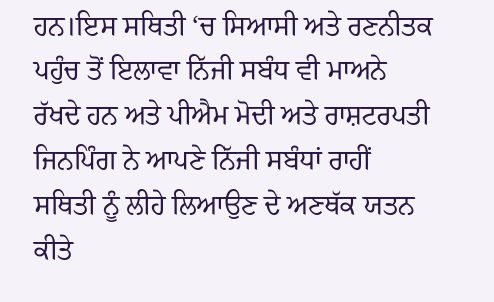ਹਨ।ਇਸ ਸਥਿਤੀ ‘ਚ ਸਿਆਸੀ ਅਤੇ ਰਣਨੀਤਕ ਪਹੁੰਚ ਤੋਂ ਇਲਾਵਾ ਨਿੱਜੀ ਸਬੰਧ ਵੀ ਮਾਅਨੇ ਰੱਖਦੇ ਹਨ ਅਤੇ ਪੀਐਮ ਮੋਦੀ ਅਤੇ ਰਾਸ਼ਟਰਪਤੀ ਜਿਨਪਿੰਗ ਨੇ ਆਪਣੇ ਨਿੱਜੀ ਸਬੰਧਾਂ ਰਾਹੀਂ ਸਥਿਤੀ ਨੂੰ ਲੀਹੇ ਲਿਆਉਣ ਦੇ ਅਣਥੱਕ ਯਤਨ ਕੀਤੇ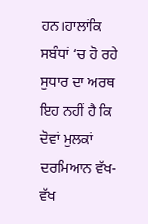ਹਨ।ਹਾਲਾਂਕਿ ਸਬੰਧਾਂ ‘ਚ ਹੋ ਰਹੇ ਸੁਧਾਰ ਦਾ ਅਰਥ ਇਹ ਨਹੀਂ ਹੈ ਕਿ ਦੋਵਾਂ ਮੁਲਕਾਂ ਦਰਮਿਆਨ ਵੱਖ-ਵੱਖ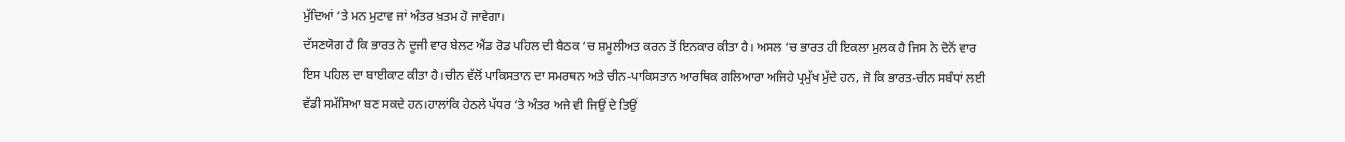ਮੁੱਦਿਆਂ ‘ਤੇ ਮਨ ਮੁਟਾਵ ਜਾਂ ਅੰਤਰ ਖ਼ਤਮ ਹੋ ਜਾਵੇਗਾ।
ਦੱਸਣਯੋਗ ਹੈ ਕਿ ਭਾਰਤ ਨੇ ਦੂਜੀ ਵਾਰ ਬੇਲਟ ਐਂਡ ਰੋਡ ਪਹਿਲ ਦੀ ਬੈਠਕ ‘ਚ ਸ਼ਮੂਲੀਅਤ ਕਰਨ ਤੋਂ ਇਨਕਾਰ ਕੀਤਾ ਹੈ। ਅਸਲ ‘ਚ ਭਾਰਤ ਹੀ ਇਕਲਾ ਮੁਲਕ ਹੈ ਜਿਸ ਨੇ ਦੋਨੋਂ ਵਾਰ ਇਸ ਪਹਿਲ ਦਾ ਬਾਈਕਾਟ ਕੀਤਾ ਹੈ।ਚੀਨ ਵੱਲੋਂ ਪਾਕਿਸਤਾਨ ਦਾ ਸਮਰਥਨ ਅਤੇ ਚੀਨ-ਪਾਕਿਸਤਾਨ ਆਰਥਿਕ ਗਲਿਆਰਾ ਅਜਿਹੇ ਪ੍ਰਮੁੱਖ ਮੁੱਦੇ ਹਨ, ਜੋ ਕਿ ਭਾਰਤ-ਚੀਨ ਸਬੰਧਾਂ ਲਈ ਵੱਡੀ ਸਮੱਸਿਆ ਬਣ ਸਕਦੇ ਹਨ।ਹਾਲਾਂਕਿ ਹੇਠਲੇ ਪੱਧਰ ‘ਤੇ ਅੰਤਰ ਅਜੇ ਵੀ ਜਿਉਂ ਦੇ ਤਿਉਂ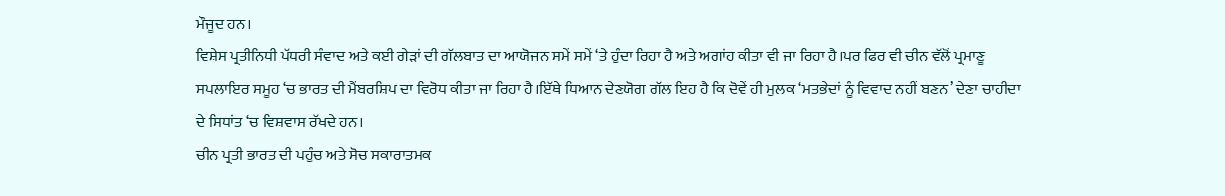ਮੌਜੂਦ ਹਨ।
ਵਿਸ਼ੇਸ ਪ੍ਰਤੀਨਿਧੀ ਪੱਧਰੀ ਸੰਵਾਦ ਅਤੇ ਕਈ ਗੇੜਾਂ ਦੀ ਗੱਲਬਾਤ ਦਾ ਆਯੋਜਨ ਸਮੇਂ ਸਮੇਂ ‘ਤੇ ਹੁੰਦਾ ਰਿਹਾ ਹੈ ਅਤੇ ਅਗਾਂਹ ਕੀਤਾ ਵੀ ਜਾ ਰਿਹਾ ਹੈ।ਪਰ ਫਿਰ ਵੀ ਚੀਨ ਵੱਲੋਂ ਪ੍ਰਮਾਣੂ ਸਪਲਾਇਰ ਸਮੂਹ ‘ਚ ਭਾਰਤ ਦੀ ਮੈਂਬਰਸ਼ਿਪ ਦਾ ਵਿਰੋਧ ਕੀਤਾ ਜਾ ਰਿਹਾ ਹੈ।ਇੱਥੇ ਧਿਆਨ ਦੇਣਯੋਗ ਗੱਲ ਇਹ ਹੈ ਕਿ ਦੋਵੇਂ ਹੀ ਮੁਲਕ ‘ਮਤਭੇਦਾਂ ਨੂੰ ਵਿਵਾਦ ਨਹੀਂ ਬਣਨ’ ਦੇਣਾ ਚਾਹੀਦਾ ਦੇ ਸਿਧਾਂਤ ‘ਚ ਵਿਸ਼ਵਾਸ ਰੱਖਦੇ ਹਨ।
ਚੀਨ ਪ੍ਰਤੀ ਭਾਰਤ ਦੀ ਪਹੁੰਚ ਅਤੇ ਸੋਚ ਸਕਾਰਾਤਮਕ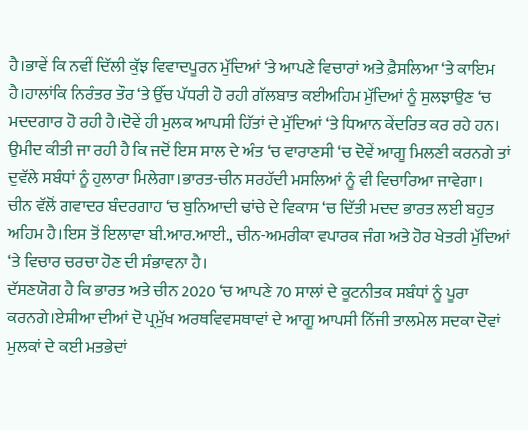ਹੈ।ਭਾਵੇਂ ਕਿ ਨਵੀਂ ਦਿੱਲੀ ਕੁੱਝ ਵਿਵਾਦਪੂਰਨ ਮੁੱਦਿਆਂ ‘ਤੇ ਆਪਣੇ ਵਿਚਾਰਾਂ ਅਤੇ ਫ਼ੈਸਲਿਆ ‘ਤੇ ਕਾਇਮ ਹੈ।ਹਾਲਾਂਕਿ ਨਿਰੰਤਰ ਤੌਰ ‘ਤੇ ਉੱਚ ਪੱਧਰੀ ਹੋ ਰਹੀ ਗੱਲਬਾਤ ਕਈਅਹਿਮ ਮੁੱਦਿਆਂ ਨੂੰ ਸੁਲਝਾਉਣ ‘ਚ ਮਦਦਗਾਰ ਹੋ ਰਹੀ ਹੈ।ਦੋਵੇਂ ਹੀ ਮੁਲਕ ਆਪਸੀ ਹਿੱਤਾਂ ਦੇ ਮੁੱਦਿਆਂ ‘ਤੇ ਧਿਆਨ ਕੇਂਦਰਿਤ ਕਰ ਰਹੇ ਹਨ।
ਉਮੀਦ ਕੀਤੀ ਜਾ ਰਹੀ ਹੈ ਕਿ ਜਦੋਂ ਇਸ ਸਾਲ ਦੇ ਅੰਤ ‘ਚ ਵਾਰਾਣਸੀ ‘ਚ ਦੋਵੇਂ ਆਗੂ ਮਿਲਣੀ ਕਰਨਗੇ ਤਾਂ ਦੁਵੱਲੇ ਸਬੰਧਾਂ ਨੂੰ ਹੁਲਾਰਾ ਮਿਲੇਗਾ।ਭਾਰਤ-ਚੀਨ ਸਰਹੱਦੀ ਮਸਲਿਆਂ ਨੂੰ ਵੀ ਵਿਚਾਰਿਆ ਜਾਵੇਗਾ।
ਚੀਨ ਵੱਲੋਂ ਗਵਾਦਰ ਬੰਦਰਗਾਹ ‘ਚ ਬੁਨਿਆਦੀ ਢਾਂਚੇ ਦੇ ਵਿਕਾਸ ‘ਚ ਦਿੱਤੀ ਮਦਦ ਭਾਰਤ ਲਈ ਬਹੁਤ ਅਹਿਮ ਹੈ।ਇਸ ਤੋਂ ਇਲਾਵਾ ਬੀ.ਆਰ.ਆਈ., ਚੀਨ-ਅਮਰੀਕਾ ਵਪਾਰਕ ਜੰਗ ਅਤੇ ਹੋਰ ਖੇਤਰੀ ਮੁੱਦਿਆਂ ‘ਤੇ ਵਿਚਾਰ ਚਰਚਾ ਹੋਣ ਦੀ ਸੰਭਾਵਨਾ ਹੈ।
ਦੱਸਣਯੋਗ ਹੈ ਕਿ ਭਾਰਤ ਅਤੇ ਚੀਨ 2020 ‘ਚ ਆਪਣੇ 70 ਸਾਲਾਂ ਦੇ ਕੂਟਨੀਤਕ ਸਬੰਧਾਂ ਨੂੰ ਪੂਰਾ ਕਰਨਗੇ।ਏਸ਼ੀਆ ਦੀਆਂ ਦੋ ਪ੍ਰਮੁੱਖ ਅਰਥਵਿਵਸਥਾਵਾਂ ਦੇ ਆਗੂ ਆਪਸੀ ਨਿੱਜੀ ਤਾਲਮੇਲ ਸਦਕਾ ਦੋਵਾਂ ਮੁਲਕਾਂ ਦੇ ਕਈ ਮਤਭੇਦਾਂ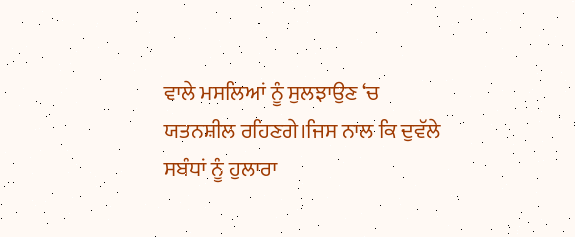ਵਾਲੇ ਮਸਲਿਆਂ ਨੂੰ ਸੁਲਝਾਉਣ ‘ਚ ਯਤਨਸ਼ੀਲ ਰਹਿਣਗੇ।ਜਿਸ ਨਾਲ ਕਿ ਦੁਵੱਲੇ ਸਬੰਧਾਂ ਨੂੰ ਹੁਲਾਰਾ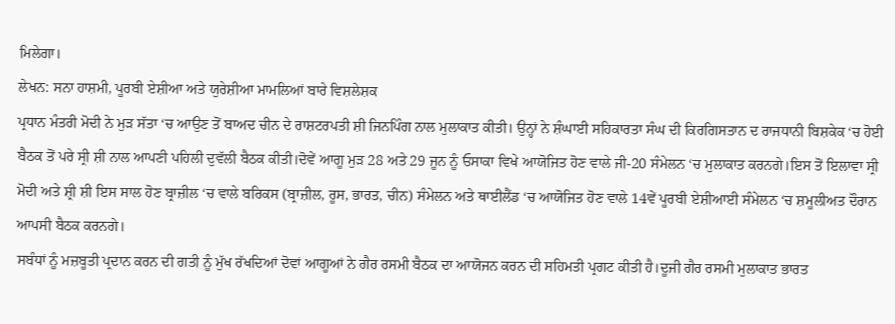ਮਿਲੇਗਾ।
ਲੇਖਨ: ਸਨਾ ਹਾਸ਼ਮੀ, ਪੂਰਬੀ ਏਸ਼ੀਆ ਅਤੇ ਯੁਰੇਸ਼ੀਆ ਮਾਮਲਿਆਂ ਬਾਰੇ ਵਿਸ਼ਲੇਸ਼ਕ
ਪ੍ਰਧਾਨ ਮੰਤਰੀ ਮੋਦੀ ਨੇ ਮੁੜ ਸੱਤਾ ‘ਚ ਆਉਣ ਤੋਂ ਬਾਅਦ ਚੀਨ ਦੇ ਰਾਸ਼ਟਰਪਤੀ ਸ਼ੀ ਜਿਨਪਿੰਗ ਨਾਲ ਮੁਲਾਕਾਤ ਕੀਤੀ। ਉਨ੍ਹਾਂ ਨੇ ਸ਼ੰਘਾਈ ਸਹਿਕਾਰਤਾ ਸੰਘ ਦੀ ਕਿਰਗਿਸਤਾਨ ਦ ਰਾਜਧਾਨੀ ਬਿਸ਼ਕੇਕ ‘ਚ ਹੋਈ ਬੈਠਕ ਤੋਂ ਪਰੇ ਸ੍ਰੀ ਸ਼ੀ ਨਾਲ ਆਪਣੀ ਪਹਿਲੀ ਦੁਵੱਲੀ ਬੈਠਕ ਕੀਤੀ।ਦੋਵੇਂ ਆਗੂ ਮੁੜ 28 ਅਤੇ 29 ਜੂਨ ਨੂੰ ਓਸਾਕਾ ਵਿਖੇ ਆਯੋਜਿਤ ਹੋਣ ਵਾਲੇ ਜੀ-20 ਸੰਮੇਲਨ ‘ਚ ਮੁਲਾਕਾਤ ਕਰਨਗੇ।ਇਸ ਤੋਂ ਇਲਾਵਾ ਸ੍ਰੀ ਮੋਦੀ ਅਤੇ ਸ਼੍ਰੀ ਸ਼ੀ ਇਸ ਸਾਲ ਹੋਣ ਬ੍ਰਾਜ਼ੀਲ ‘ਚ ਵਾਲੇ ਬਰਿਕਸ (ਬ੍ਰਾਜ਼ੀਲ, ਰੂਸ, ਭਾਰਤ, ਚੀਨ) ਸੰਮੇਲਨ ਅਤੇ ਥਾਈਲੈਂਡ ‘ਚ ਆਯੋਜਿਤ ਹੋਣ ਵਾਲੇ 14ਵੇਂ ਪੂਰਬੀ ਏਸ਼ੀਆਈ ਸੰਮੇਲਨ ‘ਚ ਸ਼ਮੂਲੀਅਤ ਦੌਰਾਨ ਆਪਸੀ ਬੈਠਕ ਕਰਨਗੇ।
ਸਬੰਧਾਂ ਨੂੰ ਮਜ਼ਬੂਤੀ ਪ੍ਰਦਾਨ ਕਰਨ ਦੀ ਗਤੀ ਨੂੰ ਮੁੱਖ ਰੱਖਦਿਆਂ ਦੋਵਾਂ ਆਗੂਆਂ ਨੇ ਗੈਰ ਰਸਮੀ ਬੈਠਕ ਦਾ ਆਯੋਜਨ ਕਰਨ ਦੀ ਸਹਿਮਤੀ ਪ੍ਰਗਟ ਕੀਤੀ ਹੈ।ਦੂਜੀ ਗੈਰ ਰਸਮੀ ਮੁਲਾਕਾਤ ਭਾਰਤ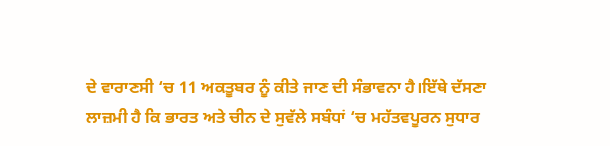ਦੇ ਵਾਰਾਣਸੀ ‘ਚ 11 ਅਕਤੂਬਰ ਨੂੰ ਕੀਤੇ ਜਾਣ ਦੀ ਸੰਭਾਵਨਾ ਹੈ।ਇੱਥੇ ਦੱਸਣਾ ਲਾਜ਼ਮੀ ਹੈ ਕਿ ਭਾਰਤ ਅਤੇ ਚੀਨ ਦੇ ਸੁਵੱਲੇ ਸਬੰਧਾਂ ‘ਚ ਮਹੱਤਵਪੂਰਨ ਸੁਧਾਰ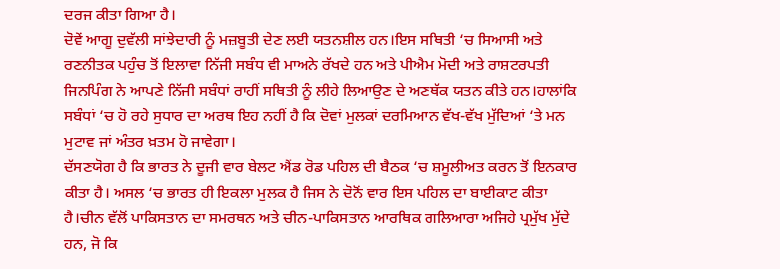ਦਰਜ ਕੀਤਾ ਗਿਆ ਹੈ।
ਦੋਵੇਂ ਆਗੂ ਦੁਵੱਲੀ ਸਾਂਝੇਦਾਰੀ ਨੂੰ ਮਜ਼ਬੂਤੀ ਦੇਣ ਲਈ ਯਤਨਸ਼ੀਲ ਹਨ।ਇਸ ਸਥਿਤੀ ‘ਚ ਸਿਆਸੀ ਅਤੇ ਰਣਨੀਤਕ ਪਹੁੰਚ ਤੋਂ ਇਲਾਵਾ ਨਿੱਜੀ ਸਬੰਧ ਵੀ ਮਾਅਨੇ ਰੱਖਦੇ ਹਨ ਅਤੇ ਪੀਐਮ ਮੋਦੀ ਅਤੇ ਰਾਸ਼ਟਰਪਤੀ ਜਿਨਪਿੰਗ ਨੇ ਆਪਣੇ ਨਿੱਜੀ ਸਬੰਧਾਂ ਰਾਹੀਂ ਸਥਿਤੀ ਨੂੰ ਲੀਹੇ ਲਿਆਉਣ ਦੇ ਅਣਥੱਕ ਯਤਨ ਕੀਤੇ ਹਨ।ਹਾਲਾਂਕਿ ਸਬੰਧਾਂ ‘ਚ ਹੋ ਰਹੇ ਸੁਧਾਰ ਦਾ ਅਰਥ ਇਹ ਨਹੀਂ ਹੈ ਕਿ ਦੋਵਾਂ ਮੁਲਕਾਂ ਦਰਮਿਆਨ ਵੱਖ-ਵੱਖ ਮੁੱਦਿਆਂ ‘ਤੇ ਮਨ ਮੁਟਾਵ ਜਾਂ ਅੰਤਰ ਖ਼ਤਮ ਹੋ ਜਾਵੇਗਾ।
ਦੱਸਣਯੋਗ ਹੈ ਕਿ ਭਾਰਤ ਨੇ ਦੂਜੀ ਵਾਰ ਬੇਲਟ ਐਂਡ ਰੋਡ ਪਹਿਲ ਦੀ ਬੈਠਕ ‘ਚ ਸ਼ਮੂਲੀਅਤ ਕਰਨ ਤੋਂ ਇਨਕਾਰ ਕੀਤਾ ਹੈ। ਅਸਲ ‘ਚ ਭਾਰਤ ਹੀ ਇਕਲਾ ਮੁਲਕ ਹੈ ਜਿਸ ਨੇ ਦੋਨੋਂ ਵਾਰ ਇਸ ਪਹਿਲ ਦਾ ਬਾਈਕਾਟ ਕੀਤਾ ਹੈ।ਚੀਨ ਵੱਲੋਂ ਪਾਕਿਸਤਾਨ ਦਾ ਸਮਰਥਨ ਅਤੇ ਚੀਨ-ਪਾਕਿਸਤਾਨ ਆਰਥਿਕ ਗਲਿਆਰਾ ਅਜਿਹੇ ਪ੍ਰਮੁੱਖ ਮੁੱਦੇ ਹਨ, ਜੋ ਕਿ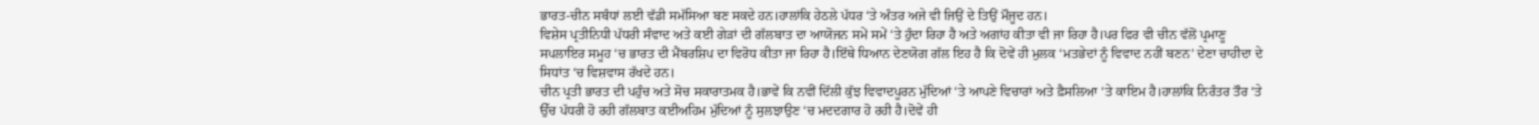ਭਾਰਤ-ਚੀਨ ਸਬੰਧਾਂ ਲਈ ਵੱਡੀ ਸਮੱਸਿਆ ਬਣ ਸਕਦੇ ਹਨ।ਹਾਲਾਂਕਿ ਹੇਠਲੇ ਪੱਧਰ ‘ਤੇ ਅੰਤਰ ਅਜੇ ਵੀ ਜਿਉਂ ਦੇ ਤਿਉਂ ਮੌਜੂਦ ਹਨ।
ਵਿਸ਼ੇਸ ਪ੍ਰਤੀਨਿਧੀ ਪੱਧਰੀ ਸੰਵਾਦ ਅਤੇ ਕਈ ਗੇੜਾਂ ਦੀ ਗੱਲਬਾਤ ਦਾ ਆਯੋਜਨ ਸਮੇਂ ਸਮੇਂ ‘ਤੇ ਹੁੰਦਾ ਰਿਹਾ ਹੈ ਅਤੇ ਅਗਾਂਹ ਕੀਤਾ ਵੀ ਜਾ ਰਿਹਾ ਹੈ।ਪਰ ਫਿਰ ਵੀ ਚੀਨ ਵੱਲੋਂ ਪ੍ਰਮਾਣੂ ਸਪਲਾਇਰ ਸਮੂਹ ‘ਚ ਭਾਰਤ ਦੀ ਮੈਂਬਰਸ਼ਿਪ ਦਾ ਵਿਰੋਧ ਕੀਤਾ ਜਾ ਰਿਹਾ ਹੈ।ਇੱਥੇ ਧਿਆਨ ਦੇਣਯੋਗ ਗੱਲ ਇਹ ਹੈ ਕਿ ਦੋਵੇਂ ਹੀ ਮੁਲਕ ‘ਮਤਭੇਦਾਂ ਨੂੰ ਵਿਵਾਦ ਨਹੀਂ ਬਣਨ’ ਦੇਣਾ ਚਾਹੀਦਾ ਦੇ ਸਿਧਾਂਤ ‘ਚ ਵਿਸ਼ਵਾਸ ਰੱਖਦੇ ਹਨ।
ਚੀਨ ਪ੍ਰਤੀ ਭਾਰਤ ਦੀ ਪਹੁੰਚ ਅਤੇ ਸੋਚ ਸਕਾਰਾਤਮਕ ਹੈ।ਭਾਵੇਂ ਕਿ ਨਵੀਂ ਦਿੱਲੀ ਕੁੱਝ ਵਿਵਾਦਪੂਰਨ ਮੁੱਦਿਆਂ ‘ਤੇ ਆਪਣੇ ਵਿਚਾਰਾਂ ਅਤੇ ਫ਼ੈਸਲਿਆ ‘ਤੇ ਕਾਇਮ ਹੈ।ਹਾਲਾਂਕਿ ਨਿਰੰਤਰ ਤੌਰ ‘ਤੇ ਉੱਚ ਪੱਧਰੀ ਹੋ ਰਹੀ ਗੱਲਬਾਤ ਕਈਅਹਿਮ ਮੁੱਦਿਆਂ ਨੂੰ ਸੁਲਝਾਉਣ ‘ਚ ਮਦਦਗਾਰ ਹੋ ਰਹੀ ਹੈ।ਦੋਵੇਂ ਹੀ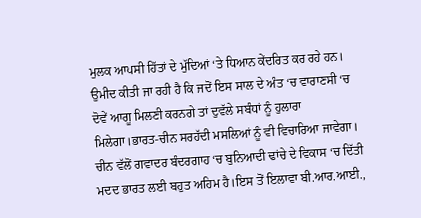ਮੁਲਕ ਆਪਸੀ ਹਿੱਤਾਂ ਦੇ ਮੁੱਦਿਆਂ ‘ਤੇ ਧਿਆਨ ਕੇਂਦਰਿਤ ਕਰ ਰਹੇ ਹਨ।
ਉਮੀਦ ਕੀਤੀ ਜਾ ਰਹੀ ਹੈ ਕਿ ਜਦੋਂ ਇਸ ਸਾਲ ਦੇ ਅੰਤ ‘ਚ ਵਾਰਾਣਸੀ ‘ਚ ਦੋਵੇਂ ਆਗੂ ਮਿਲਣੀ ਕਰਨਗੇ ਤਾਂ ਦੁਵੱਲੇ ਸਬੰਧਾਂ ਨੂੰ ਹੁਲਾਰਾ ਮਿਲੇਗਾ।ਭਾਰਤ-ਚੀਨ ਸਰਹੱਦੀ ਮਸਲਿਆਂ ਨੂੰ ਵੀ ਵਿਚਾਰਿਆ ਜਾਵੇਗਾ।
ਚੀਨ ਵੱਲੋਂ ਗਵਾਦਰ ਬੰਦਰਗਾਹ ‘ਚ ਬੁਨਿਆਦੀ ਢਾਂਚੇ ਦੇ ਵਿਕਾਸ ‘ਚ ਦਿੱਤੀ ਮਦਦ ਭਾਰਤ ਲਈ ਬਹੁਤ ਅਹਿਮ ਹੈ।ਇਸ ਤੋਂ ਇਲਾਵਾ ਬੀ.ਆਰ.ਆਈ.,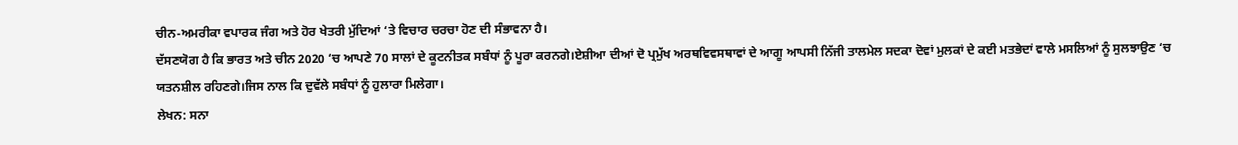ਚੀਨ-ਅਮਰੀਕਾ ਵਪਾਰਕ ਜੰਗ ਅਤੇ ਹੋਰ ਖੇਤਰੀ ਮੁੱਦਿਆਂ ‘ਤੇ ਵਿਚਾਰ ਚਰਚਾ ਹੋਣ ਦੀ ਸੰਭਾਵਨਾ ਹੈ।
ਦੱਸਣਯੋਗ ਹੈ ਕਿ ਭਾਰਤ ਅਤੇ ਚੀਨ 2020 ‘ਚ ਆਪਣੇ 70 ਸਾਲਾਂ ਦੇ ਕੂਟਨੀਤਕ ਸਬੰਧਾਂ ਨੂੰ ਪੂਰਾ ਕਰਨਗੇ।ਏਸ਼ੀਆ ਦੀਆਂ ਦੋ ਪ੍ਰਮੁੱਖ ਅਰਥਵਿਵਸਥਾਵਾਂ ਦੇ ਆਗੂ ਆਪਸੀ ਨਿੱਜੀ ਤਾਲਮੇਲ ਸਦਕਾ ਦੋਵਾਂ ਮੁਲਕਾਂ ਦੇ ਕਈ ਮਤਭੇਦਾਂ ਵਾਲੇ ਮਸਲਿਆਂ ਨੂੰ ਸੁਲਝਾਉਣ ‘ਚ ਯਤਨਸ਼ੀਲ ਰਹਿਣਗੇ।ਜਿਸ ਨਾਲ ਕਿ ਦੁਵੱਲੇ ਸਬੰਧਾਂ ਨੂੰ ਹੁਲਾਰਾ ਮਿਲੇਗਾ।
ਲੇਖਨ: ਸਨਾ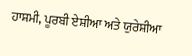ਹਾਸ਼ਮੀ, ਪੂਰਬੀ ਏਸ਼ੀਆ ਅਤੇ ਯੁਰੇਸ਼ੀਆ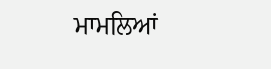ਮਾਮਲਿਆਂ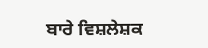ਬਾਰੇ ਵਿਸ਼ਲੇਸ਼ਕ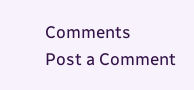Comments
Post a Comment